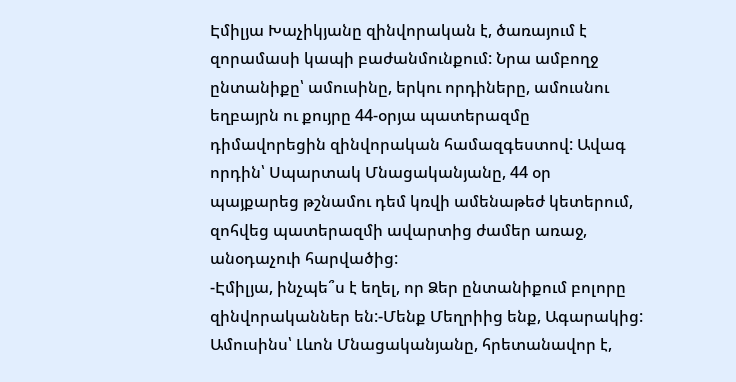Էմիլյա Խաչիկյանը զինվորական է, ծառայում է զորամասի կապի բաժանմունքում: Նրա ամբողջ ընտանիքը՝ ամուսինը, երկու որդիները, ամուսնու եղբայրն ու քույրը 44-օրյա պատերազմը դիմավորեցին զինվորական համազգեստով: Ավագ որդին՝ Սպարտակ Մնացականյանը, 44 օր պայքարեց թշնամու դեմ կռվի ամենաթեժ կետերում, զոհվեց պատերազմի ավարտից ժամեր առաջ, անօդաչուի հարվածից:
-Էմիլյա, ինչպե՞ս է եղել, որ Ձեր ընտանիքում բոլորը զինվորականներ են:-Մենք Մեղրիից ենք, Ագարակից: Ամուսինս՝ Լևոն Մնացականյանը, հրետանավոր է,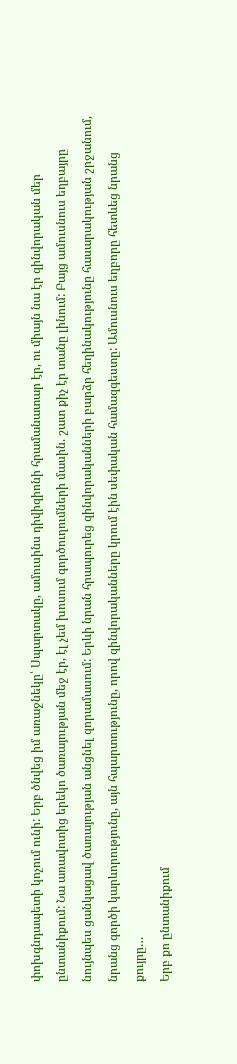փոխգնդապետի կոչում ունի: Երբ ծնվեց իմ առաջնեկը՝ Սպարտակը, ամուսինս դիվիզիոնի հրամանատար էր, ու միայն նա էր զինվորական մեր ընտանիքում: Նա առավոտից երեկո ծառայության մեջ էր, էլ չեմ խոսում գործուղումների մասին. շատ քիչ էր տանը լինում: Բայց ամուսնուս եղբայրը նույնպես ցանկացավ ծառայության անցնել զորամասում: Երևի նրան հրապուրեց զինվորականների բարձր հեղինակությունը հասարակության շրջանում, նրանց գործի կարևորությունը, այն հպարտությունը, որով զինվորականները կրում էին սեփական համազգեստը: Ամուսնուս եղբորը հետևեց նրանց քույրը…
Երբ քո ընտանիքում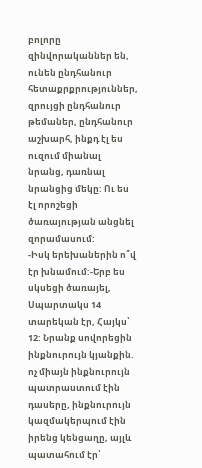բոլորը զինվորականներ են, ունեն ընդհանուր հետաքրքրություններ, զրույցի ընդհանուր թեմաներ, ընդհանուր աշխարհ, ինքդ էլ ես ուզում միանալ նրանց, դառնալ նրանցից մեկը: Ու ես էլ որոշեցի ծառայության անցնել զորամասում:
-Իսկ երեխաներին ո՞վ էր խնամում:-Երբ ես սկսեցի ծառայել, Սպարտակս 14 տարեկան էր, Հայկս՝ 12: Նրանք սովորեցին ինքնուրույն կյանքին. ոչ միայն ինքնուրույն պատրաստում էին դասերը, ինքնուրույն կազմակերպում էին իրենց կենցաղը, այլև պատահում էր՝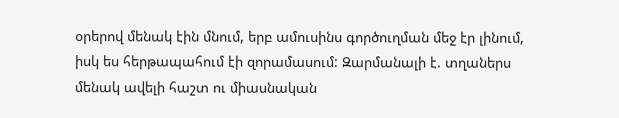օրերով մենակ էին մնում, երբ ամուսինս գործուղման մեջ էր լինում, իսկ ես հերթապահում էի զորամասում: Զարմանալի է. տղաներս մենակ ավելի հաշտ ու միասնական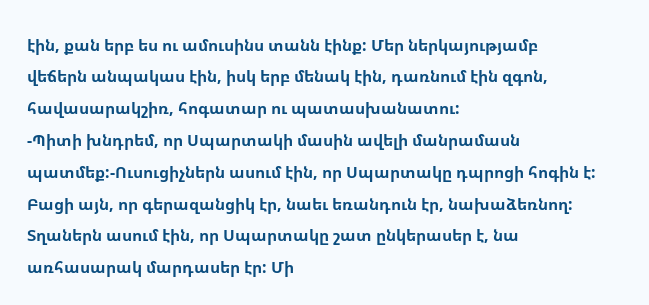էին, քան երբ ես ու ամուսինս տանն էինք: Մեր ներկայությամբ վեճերն անպակաս էին, իսկ երբ մենակ էին, դառնում էին զգոն, հավասարակշիռ, հոգատար ու պատասխանատու:
-Պիտի խնդրեմ, որ Սպարտակի մասին ավելի մանրամասն պատմեք:-Ուսուցիչներն ասում էին, որ Սպարտակը դպրոցի հոգին է: Բացի այն, որ գերազանցիկ էր, նաեւ եռանդուն էր, նախաձեռնող: Տղաներն ասում էին, որ Սպարտակը շատ ընկերասեր է, նա առհասարակ մարդասեր էր: Մի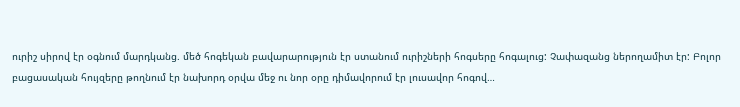ուրիշ սիրով էր օգնում մարդկանց. մեծ հոգեկան բավարարություն էր ստանում ուրիշների հոգսերը հոգալուց: Չափազանց ներողամիտ էր: Բոլոր բացասական հույզերը թողնում էր նախորդ օրվա մեջ ու նոր օրը դիմավորում էր լուսավոր հոգով…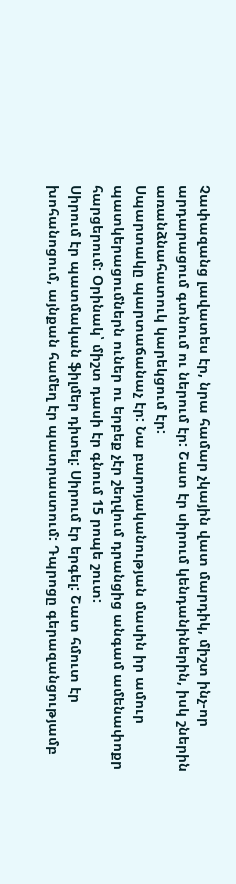Չափազանց լավատես էր, նրա համար չկային վատ մարդիկ, միշտ ինչ-որ արդարացում գտնում ու ներում էր: Շատ էր սիրում կենդանիներին, իսկ շներին առանձնահատուկ կարեկցում էր:
Սպարտակը պարտաճանաչ էր: Նա բարոյականության մասին իր ամուր պատկերացումներն ուներ ու երբեք չէր շեղվում դրանցից անգամ ամենափոքր հարցերում: Օրինակ՝ միշտ դասի էր գնում 15 րոպե շուտ:
Սիրում էր պատմական ֆիլմեր դիտել: Սիրում էր երգել: Շատ հմուտ էր խոհանոցում, այնքան համեղ էր պատրաստում: Դպրոցը գերազանցությամբ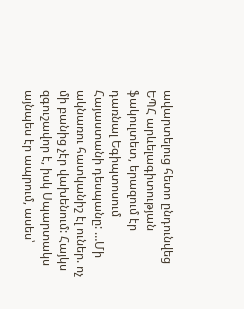ավարտելուց հետո ընդունվեց ԵՊՀ արևելագիտության ֆակուլտետ, երազում էր դառնալ Եգիպտոսում Հայաստանի դեսպանը: …Մի ակնառու հատկանիշ էլ ուներ. ոչ մի բանից չէր վախենում: Հայկս զգուշավոր է, իսկ Սպարտակս այնպես էր ապրում, ասես՝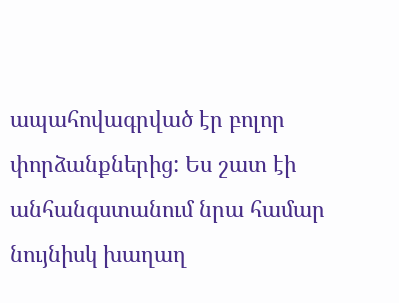ապահովագրված էր բոլոր փորձանքներից: Ես շատ էի անհանգստանում նրա համար նույնիսկ խաղաղ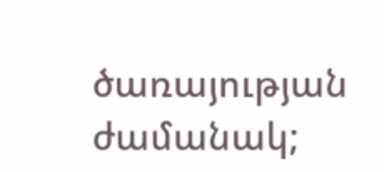ծառայության ժամանակ;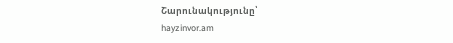Շարունակությունը՝
hayzinvor.am